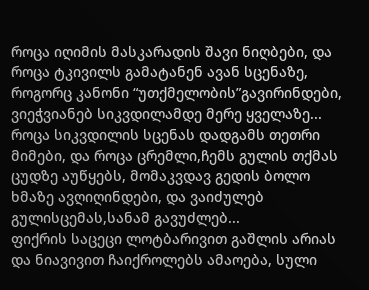როცა იღიმის მასკარადის შავი ნიღბები, და როცა ტკივილს გამატანენ ავან სცენაზე, როგორც კანონი “უთქმელობის”გავირინდები, ვიეჭვიანებ სიკვდილამდე მერე ყველაზე...
როცა სიკვდილის სცენას დადგამს თეთრი მიმები, და როცა ცრემლი,ჩემს გულის თქმას ცუდზე აუწყებს, მომაკვდავ გედის ბოლო ხმაზე ავღიღინდები, და ვაიძულებ გულისცემას,სანამ გავუძლებ...
ფიქრის საცეცი ლოტბარივით გაშლის არიას და ნიავივით ჩაიქროლებს ამაოება, სული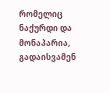რომელიც ნაქურდი და მონაპარია, გადაისვამენ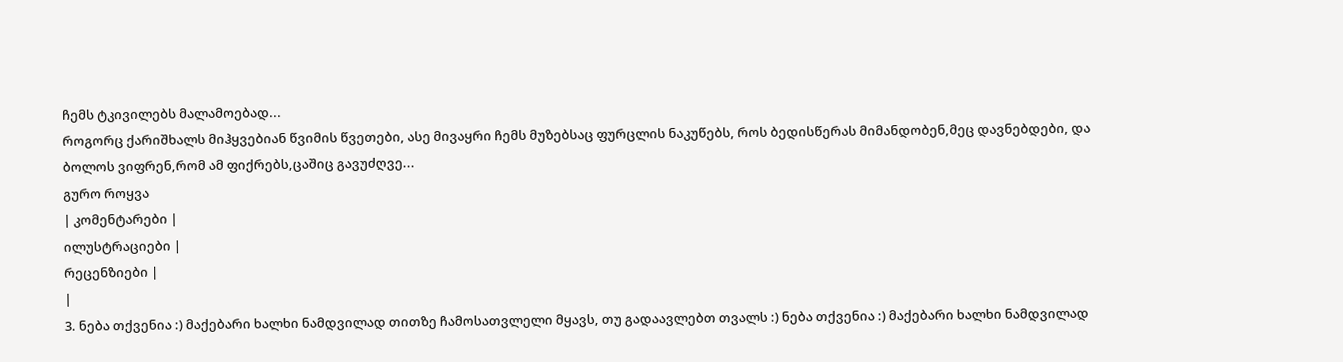ჩემს ტკივილებს მალამოებად...
როგორც ქარიშხალს მიჰყვებიან წვიმის წვეთები, ასე მივაყრი ჩემს მუზებსაც ფურცლის ნაკუწებს, როს ბედისწერას მიმანდობენ,მეც დავნებდები, და ბოლოს ვიფრენ,რომ ამ ფიქრებს,ცაშიც გავუძღვე...
გურო როყვა
| კომენტარები |
ილუსტრაციები |
რეცენზიები |
|
3. ნება თქვენია :) მაქებარი ხალხი ნამდვილად თითზე ჩამოსათვლელი მყავს, თუ გადაავლებთ თვალს :) ნება თქვენია :) მაქებარი ხალხი ნამდვილად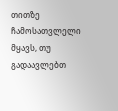თითზე ჩამოსათვლელი მყავს, თუ გადაავლებთ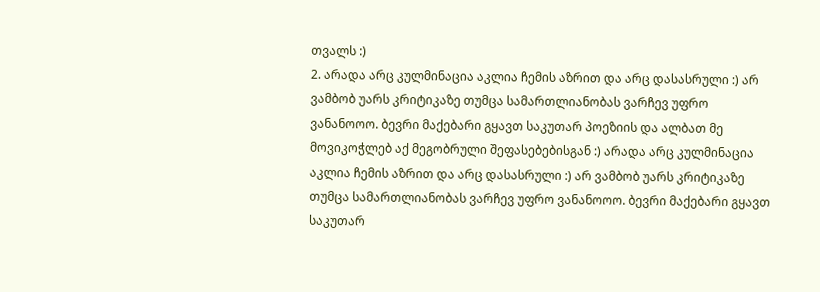თვალს :)
2. არადა არც კულმინაცია აკლია ჩემის აზრით და არც დასასრული :) არ ვამბობ უარს კრიტიკაზე თუმცა სამართლიანობას ვარჩევ უფრო ვანანოოო. ბევრი მაქებარი გყავთ საკუთარ პოეზიის და ალბათ მე მოვიკოჭლებ აქ მეგობრული შეფასებებისგან :) არადა არც კულმინაცია აკლია ჩემის აზრით და არც დასასრული :) არ ვამბობ უარს კრიტიკაზე თუმცა სამართლიანობას ვარჩევ უფრო ვანანოოო. ბევრი მაქებარი გყავთ საკუთარ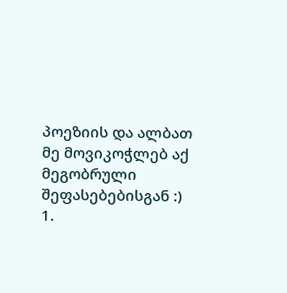პოეზიის და ალბათ მე მოვიკოჭლებ აქ მეგობრული შეფასებებისგან :)
1.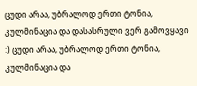ცუდი არაა, უბრალოდ ერთი ტონია, კულმინაცია და დასასრული ვერ გამოვყავი :) ცუდი არაა, უბრალოდ ერთი ტონია, კულმინაცია და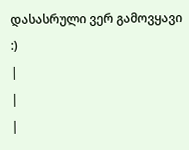დასასრული ვერ გამოვყავი :)
|
|
|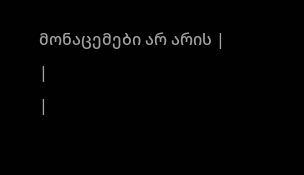მონაცემები არ არის |
|
|